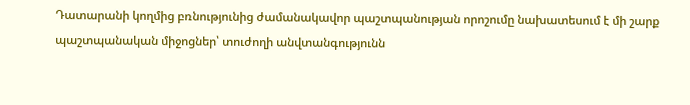Դատարանի կողմից բռնությունից ժամանակավոր պաշտպանության որոշումը նախատեսում է մի շարք պաշտպանական միջոցներ՝ տուժողի անվտանգությունն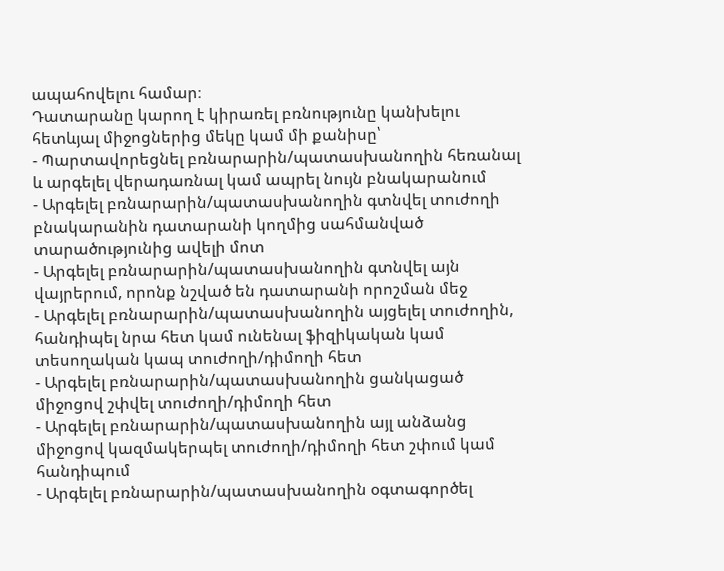ապահովելու համար։
Դատարանը կարող է կիրառել բռնությունը կանխելու հետևյալ միջոցներից մեկը կամ մի քանիսը՝
- Պարտավորեցնել բռնարարին/պատասխանողին հեռանալ և արգելել վերադառնալ կամ ապրել նույն բնակարանում
- Արգելել բռնարարին/պատասխանողին գտնվել տուժողի բնակարանին դատարանի կողմից սահմանված տարածությունից ավելի մոտ
- Արգելել բռնարարին/պատասխանողին գտնվել այն վայրերում, որոնք նշված են դատարանի որոշման մեջ
- Արգելել բռնարարին/պատասխանողին այցելել տուժողին, հանդիպել նրա հետ կամ ունենալ ֆիզիկական կամ տեսողական կապ տուժողի/դիմողի հետ
- Արգելել բռնարարին/պատասխանողին ցանկացած միջոցով շփվել տուժողի/դիմողի հետ
- Արգելել բռնարարին/պատասխանողին այլ անձանց միջոցով կազմակերպել տուժողի/դիմողի հետ շփում կամ հանդիպում
- Արգելել բռնարարին/պատասխանողին օգտագործել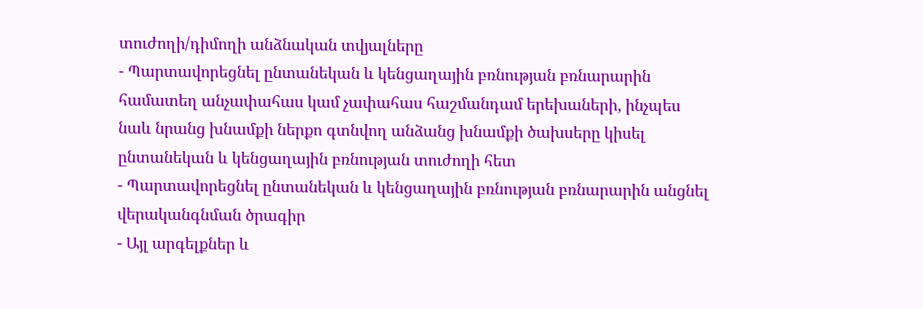տուժողի/դիմողի անձնական տվյալները
- Պարտավորեցնել ընտանեկան և կենցաղային բռնության բռնարարին համատեղ անչափահաս կամ չափահաս հաշմանդամ երեխաների, ինչպես նաև նրանց խնամքի ներքո գտնվող անձանց խնամքի ծախսերը կիսել ընտանեկան և կենցաղային բռնության տուժողի հետ
- Պարտավորեցնել ընտանեկան և կենցաղային բռնության բռնարարին անցնել վերականգնման ծրագիր
- Այլ արգելքներ և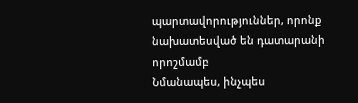պարտավորություններ, որոնք նախատեսված են դատարանի որոշմամբ
Նմանապես, ինչպես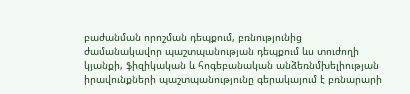բաժանման որոշման դեպքում, բռնությունից ժամանակավոր պաշտպանության դեպքում ևս տուժողի կյանքի, ֆիզիկական և հոգեբանական անձեռնմխելիության իրավունքների պաշտպանությունը գերակայում է բռնարարի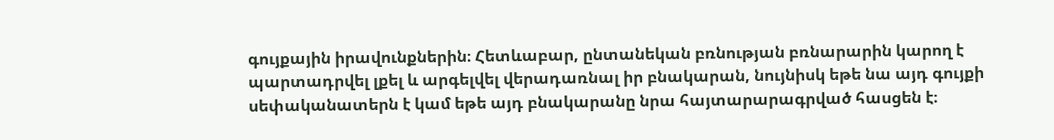գույքային իրավունքներին։ Հետևաբար, ընտանեկան բռնության բռնարարին կարող է պարտադրվել լքել և արգելվել վերադառնալ իր բնակարան, նույնիսկ եթե նա այդ գույքի սեփականատերն է կամ եթե այդ բնակարանը նրա հայտարարագրված հասցեն է։